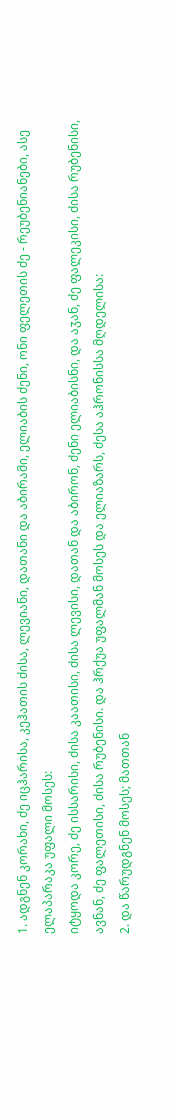1. ადგნენ კორახი, ძე იცჰარისა, კეჰათის ძისა, ლევიანი, დათანი და აბირამი, ელიაბის ძენი, ონი ფელეთის ძე - რეუბენიანები, ასე ელაპარაკა უფალი მოსეს:
იტყოდა კორე, ძე ისსარისი, ძისა კაათისი, ძისა ლევისი, დათან და აბირონ, ძენი ელიაბისნი, და აჳან, ძე ფალეკისი, ძისა რუბენისი, ავნან, ძე ფალეთისი, ძისა რუბენისი. და ჰრქუა უფალმან მოსეს და ელიაზარს, ძესა აჰრონისსა მღდელისა:
2. და წარუდგნენ მოსეს; მათთან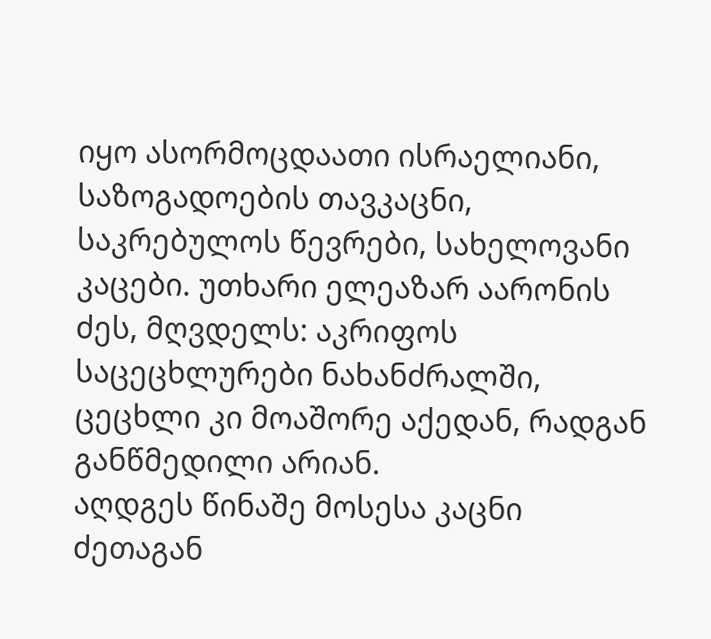იყო ასორმოცდაათი ისრაელიანი, საზოგადოების თავკაცნი, საკრებულოს წევრები, სახელოვანი კაცები. უთხარი ელეაზარ აარონის ძეს, მღვდელს: აკრიფოს საცეცხლურები ნახანძრალში, ცეცხლი კი მოაშორე აქედან, რადგან განწმედილი არიან.
აღდგეს წინაშე მოსესა კაცნი ძეთაგან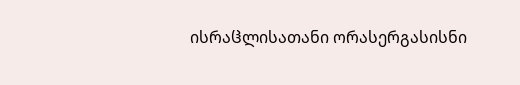ისრაჱლისათანი ორასერგასისნი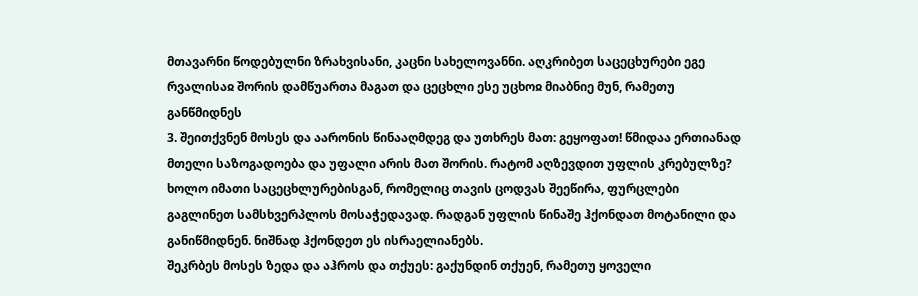მთავარნი წოდებულნი ზრახვისანი, კაცნი სახელოვანნი. აღკრიბეთ საცეცხურები ეგე რვალისაჲ შორის დამწუართა მაგათ და ცეცხლი ესე უცხოჲ მიაბნიე მუნ, რამეთუ განწმიდნეს
3. შეითქვნენ მოსეს და აარონის წინააღმდეგ და უთხრეს მათ: გეყოფათ! წმიდაა ერთიანად მთელი საზოგადოება და უფალი არის მათ შორის. რატომ აღზევდით უფლის კრებულზე? ხოლო იმათი საცეცხლურებისგან, რომელიც თავის ცოდვას შეეწირა, ფურცლები გაგლინეთ სამსხვერპლოს მოსაჭედავად. რადგან უფლის წინაშე ჰქონდათ მოტანილი და განიწმიდნენ. ნიშნად ჰქონდეთ ეს ისრაელიანებს.
შეკრბეს მოსეს ზედა და აჰროს და თქუეს: გაქუნდინ თქუენ, რამეთუ ყოველი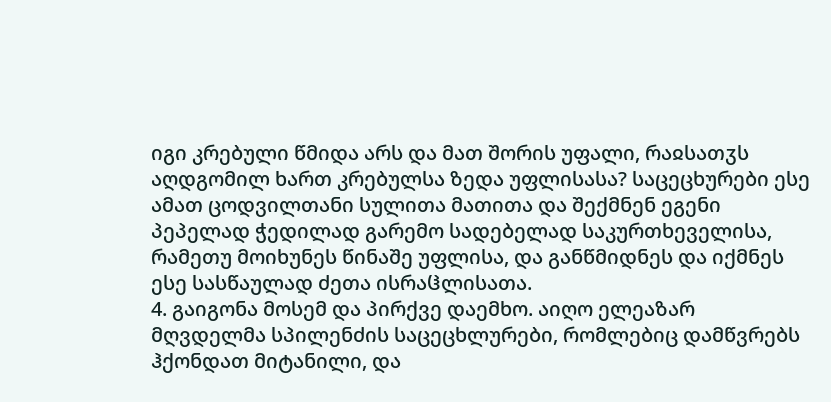იგი კრებული წმიდა არს და მათ შორის უფალი, რაჲსათჳს აღდგომილ ხართ კრებულსა ზედა უფლისასა? საცეცხურები ესე ამათ ცოდვილთანი სულითა მათითა და შექმნენ ეგენი პეპელად ჭედილად გარემო სადებელად საკურთხეველისა, რამეთუ მოიხუნეს წინაშე უფლისა, და განწმიდნეს და იქმნეს ესე სასწაულად ძეთა ისრაჱლისათა.
4. გაიგონა მოსემ და პირქვე დაემხო. აიღო ელეაზარ მღვდელმა სპილენძის საცეცხლურები, რომლებიც დამწვრებს ჰქონდათ მიტანილი, და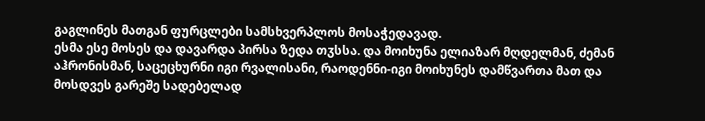გაგლინეს მათგან ფურცლები სამსხვერპლოს მოსაჭედავად.
ესმა ესე მოსეს და დავარდა პირსა ზედა თჳსსა. და მოიხუნა ელიაზარ მღდელმან, ძემან აჰრონისმან, საცეცხურნი იგი რვალისანი, რაოდენნი-იგი მოიხუნეს დამწვართა მათ და მოსდვეს გარეშე სადებელად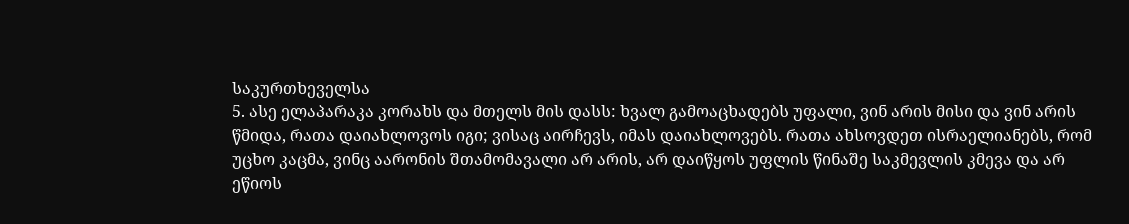საკურთხეველსა
5. ასე ელაპარაკა კორახს და მთელს მის დასს: ხვალ გამოაცხადებს უფალი, ვინ არის მისი და ვინ არის წმიდა, რათა დაიახლოვოს იგი; ვისაც აირჩევს, იმას დაიახლოვებს. რათა ახსოვდეთ ისრაელიანებს, რომ უცხო კაცმა, ვინც აარონის შთამომავალი არ არის, არ დაიწყოს უფლის წინაშე საკმევლის კმევა და არ ეწიოს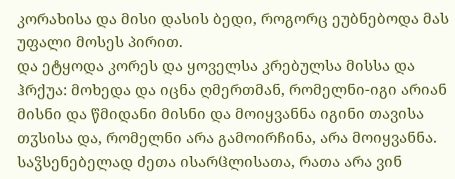კორახისა და მისი დასის ბედი, როგორც ეუბნებოდა მას უფალი მოსეს პირით.
და ეტყოდა კორეს და ყოველსა კრებულსა მისსა და ჰრქუა: მოხედა და იცნა ღმერთმან, რომელნი-იგი არიან მისნი და წმიდანი მისნი და მოიყვანნა იგინი თავისა თჳსისა და, რომელნი არა გამოირჩინა, არა მოიყვანნა. საჴსენებელად ძეთა ისარჱლისათა, რათა არა ვინ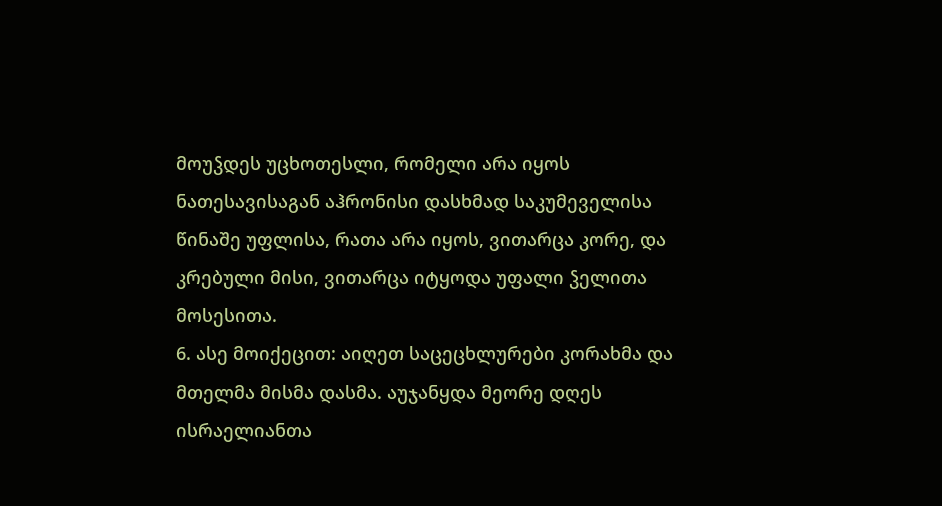მოუჴდეს უცხოთესლი, რომელი არა იყოს ნათესავისაგან აჰრონისი დასხმად საკუმეველისა წინაშე უფლისა, რათა არა იყოს, ვითარცა კორე, და კრებული მისი, ვითარცა იტყოდა უფალი ჴელითა მოსესითა.
6. ასე მოიქეცით: აიღეთ საცეცხლურები კორახმა და მთელმა მისმა დასმა. აუჯანყდა მეორე დღეს ისრაელიანთა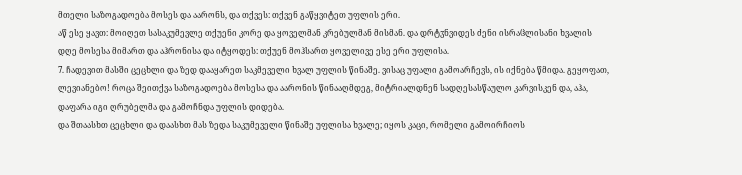მთელი საზოგადოება მოსეს და აარონს, და თქვეს: თქვენ გაწყვიტეთ უფლის ერი.
აწ ესე ყავთ: მოიღეთ სასაკუმევლე თქუენი კორე და ყოველმან კრებულმან მისმან. და დრტჳნვიდეს ძენი ისრაჱლისანი ხვალის დღე მოსესა მიმართ და აჰრონისა და იტყოდეს: თქუენ მოჰსართ ყოველივე ესე ერი უფლისა.
7. ჩადევით მასში ცეცხლი და ზედ დააყარეთ საკმეველი ხვალ უფლის წინაშე. ვისაც უფალი გამოარჩევს, ის იქნება წმიდა. გეყოფათ, ლევიანებო! როცა შეითქვა საზოგადოება მოსესა და აარონის წინააღმდეგ, მიტრიალდნენ სადღესასწაულო კარვისკენ და, აჰა, დაფარა იგი ღრუბელმა და გამოჩნდა უფლის დიდება.
და შთაასხთ ცეცხლი და დაასხთ მას ზედა საკუმეველი წინაშე უფლისა ხვალე; იყოს კაცი, რომელი გამოირჩიოს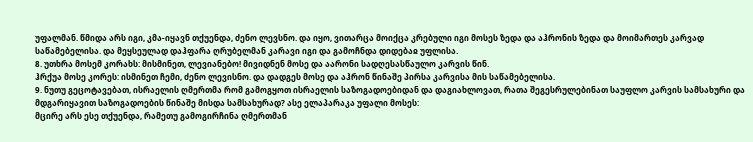უფალმან. წმიდა არს იგი, კმა-იყავნ თქუენდა, ძენო ლევსნო. და იყო, ვითარცა მოიქცა კრებული იგი მოსეს ზედა და აჰრონის ზედა და მოიმართეს კარვად საწამებელისა. და მეყსეულად დაჰფარა ღრუბელმან კარავი იგი და გამოჩნდა დიდებაჲ უფლისა.
8. უთხრა მოსემ კორახს: მისმინეთ, ლევიანებო! მივიდნენ მოსე და აარონი სადღესასწაულო კარვის წინ.
ჰრქუა მოსე კორეს: ისმინეთ ჩემი, ძენო ლევისნო. და დადგეს მოსე და აჰრონ წინაშე პირსა კარვისა მის საწამებელისა.
9. ნუთუ გეცოტავებათ, ისრაელის ღმერთმა რომ გამოგყოთ ისრაელის საზოგადოებიდან და დაგიახლოვათ, რათა შეგესრულებინათ საუფლო კარვის სამსახური და მდგარიყავით საზოგადოების წინაშე მისდა სამსახურად? ასე ელაპარაკა უფალი მოსეს:
მცირე არს ესე თქუენდა, რამეთუ გამოგირჩინა ღმერთმან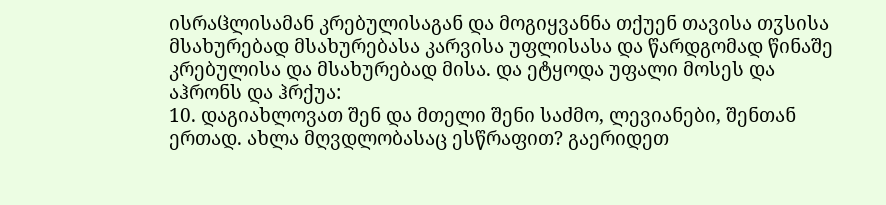ისრაჱლისამან კრებულისაგან და მოგიყვანნა თქუენ თავისა თჳსისა მსახურებად მსახურებასა კარვისა უფლისასა და წარდგომად წინაშე კრებულისა და მსახურებად მისა. და ეტყოდა უფალი მოსეს და აჰრონს და ჰრქუა:
10. დაგიახლოვათ შენ და მთელი შენი საძმო, ლევიანები, შენთან ერთად. ახლა მღვდლობასაც ესწრაფით? გაერიდეთ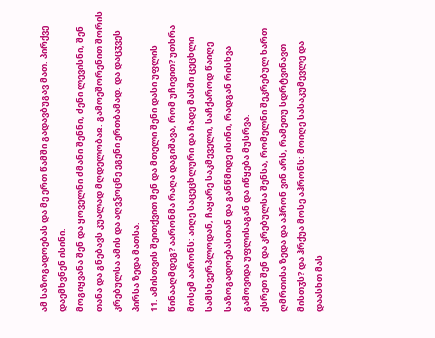ამ საზოგადოებას და მე ერთ წამში გადავბუგავ მათ. პირქვე დაემხვნენ ისინი.
მოგიყვანა შენ და ყოველნი ძმანი შენნი, ძენი ლევისნი, შენ თანა და გნებავს კუალად მღდელობაჲ. გამოეშორენით შორის კრებულსა ამის და აღვჴოცნე ეგენი ერთბამად. და დაცჳვეს პირსა ზედა მათსა.
11. ამისთვის შეითქვით შენ და მთელი შენი დასი უფლის წინააღმდეგ? აარონმა რაღა დაგიშავა, რომ უჩივით? უთხრა მოსემ აარონს: აიღე საცეცხლური და ჩადე მასში ცეცხლი სამსხვერპლოდან, ჩაყარე საკმეველი, საჩქაროდ წაიღე საზოგადოებასთან და განწმიდე ისინი, რადგან რისხვა გამოვიდა უფლისაგან და იწყება მუსრვა.
ესრეთ შენ და კრებულსა შენსა, რომელნი შეკრებულ ხართ ღმრთისა ზედა და აჰრონ ვინ არს, რამეთუ სდრტვინავთ მისთჳს? და ჰრქუა მოსე აჰრონს: მოიღე სასაკუმევლე და დაასხთ მას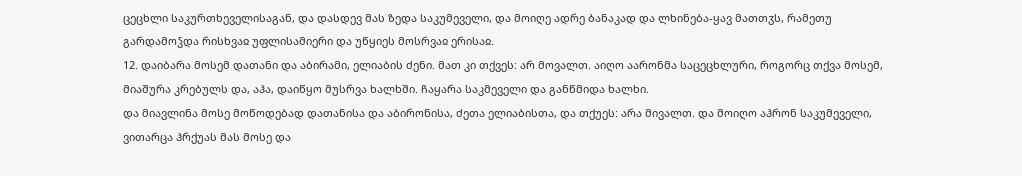ცეცხლი საკურთხეველისაგან, და დასდევ მას ზედა საკუმეველი, და მოიღე ადრე ბანაკად და ლხინება-ყავ მათთჳს, რამეთუ გარდამოჴდა რისხვაჲ უფლისამიერი და უწყიეს მოსრვაჲ ერისაჲ.
12. დაიბარა მოსემ დათანი და აბირამი, ელიაბის ძენი. მათ კი თქვეს: არ მოვალთ. აიღო აარონმა საცეცხლური, როგორც თქვა მოსემ, მიაშურა კრებულს და, აჰა, დაიწყო მუსრვა ხალხში. ჩაყარა საკმეველი და განწმიდა ხალხი.
და მიავლინა მოსე მოწოდებად დათანისა და აბირონისა, ძეთა ელიაბისთა, და თქუეს: არა მივალთ. და მოიღო აჰრონ საკუმეველი, ვითარცა ჰრქუას მას მოსე და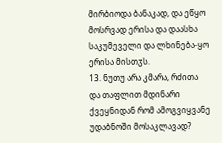მირბიოდა ბანაკად, და ეწყო მოსრვად ერისა და დაასხა საკუმეველი და ლხინება-ყო ერისა მისთჳს.
13. ნუთუ არა კმარა, რძითა და თაფლით მდინარი ქვეყნიდან რომ ამოგვიყვანე უდაბნოში მოსაკლავად?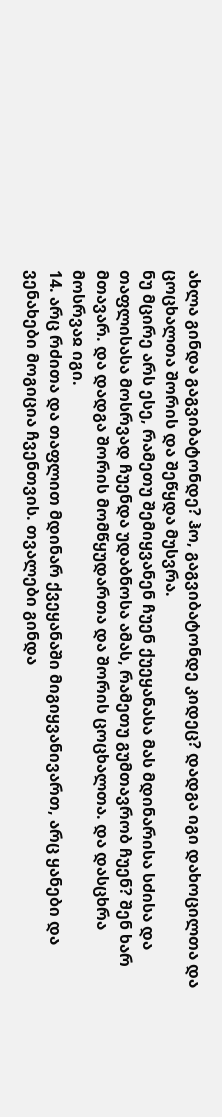ახლა გინდა გაგვიბატონდე? ჰო, გაგვიბატონდე კიდეც? დადგა იგი დახოცილთა და ცოცხალთა შორის და შეწყდა მუსვრა.
ნუ მცირე არს ესე, რამეთუ შემიყვანენ ჩუენ ქუეყანასა მას მდინარისა სძისა და თაფლისასა მოსრვად ჩუენდა უდაბნოსა ამას, რამეთუ გუმთავრობ ჩუენ? შენ ხარ მთავარ. და დადგა შორის მომწყუდართა და შორის ცოცხალთა. და დასცხრა მოსრვაჲ იგი.
14. არც რძითა და თაფლით მდინარ ქვეყანაში მიგიყვანივართ, არც ყანები და ვენახები მოგიცია ჩვენთვის. თვალები გინდა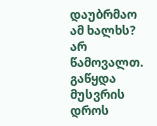დაუბრმაო ამ ხალხს? არ წამოვალთ. გაწყდა მუსვრის დროს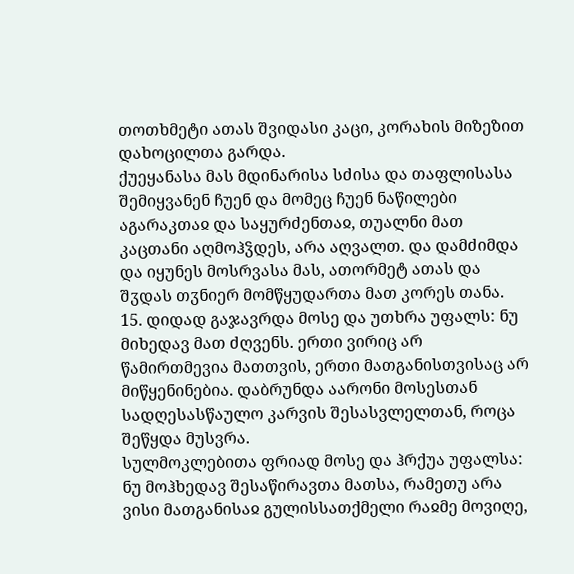თოთხმეტი ათას შვიდასი კაცი, კორახის მიზეზით დახოცილთა გარდა.
ქუეყანასა მას მდინარისა სძისა და თაფლისასა შემიყვანენ ჩუენ და მომეც ჩუენ ნაწილები აგარაკთაჲ და საყურძენთაჲ, თუალნი მათ კაცთანი აღმოჰჴდეს, არა აღვალთ. და დამძიმდა და იყუნეს მოსრვასა მას, ათორმეტ ათას და შჳდას თჳნიერ მომწყუდართა მათ კორეს თანა.
15. დიდად გაჯავრდა მოსე და უთხრა უფალს: ნუ მიხედავ მათ ძღვენს. ერთი ვირიც არ წამირთმევია მათთვის, ერთი მათგანისთვისაც არ მიწყენინებია. დაბრუნდა აარონი მოსესთან სადღესასწაულო კარვის შესასვლელთან, როცა შეწყდა მუსვრა.
სულმოკლებითა ფრიად მოსე და ჰრქუა უფალსა: ნუ მოჰხედავ შესაწირავთა მათსა, რამეთუ არა ვისი მათგანისაჲ გულისსათქმელი რაჲმე მოვიღე,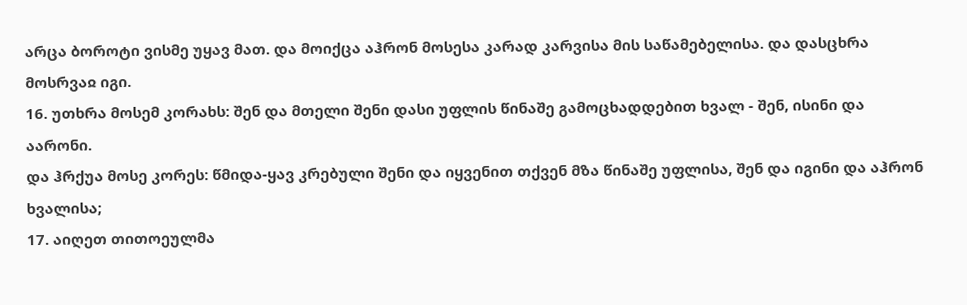არცა ბოროტი ვისმე უყავ მათ. და მოიქცა აჰრონ მოსესა კარად კარვისა მის საწამებელისა. და დასცხრა მოსრვაჲ იგი.
16. უთხრა მოსემ კორახს: შენ და მთელი შენი დასი უფლის წინაშე გამოცხადდებით ხვალ - შენ, ისინი და აარონი.
და ჰრქუა მოსე კორეს: წმიდა-ყავ კრებული შენი და იყვენით თქვენ მზა წინაშე უფლისა, შენ და იგინი და აჰრონ ხვალისა;
17. აიღეთ თითოეულმა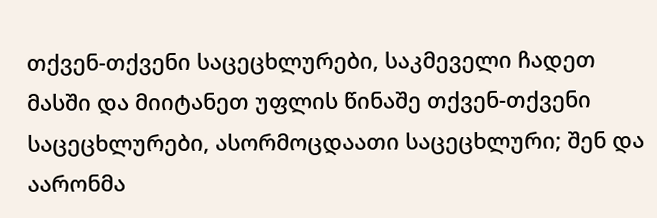თქვენ-თქვენი საცეცხლურები, საკმეველი ჩადეთ მასში და მიიტანეთ უფლის წინაშე თქვენ-თქვენი საცეცხლურები, ასორმოცდაათი საცეცხლური; შენ და აარონმა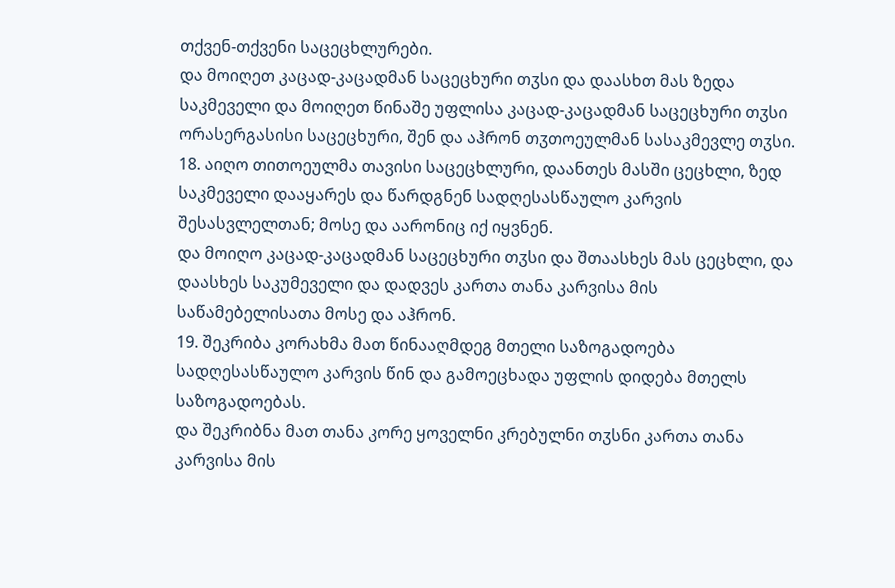თქვენ-თქვენი საცეცხლურები.
და მოიღეთ კაცად-კაცადმან საცეცხური თჳსი და დაასხთ მას ზედა საკმეველი და მოიღეთ წინაშე უფლისა კაცად-კაცადმან საცეცხური თჳსი ორასერგასისი საცეცხური, შენ და აჰრონ თჳთოეულმან სასაკმევლე თჳსი.
18. აიღო თითოეულმა თავისი საცეცხლური, დაანთეს მასში ცეცხლი, ზედ საკმეველი დააყარეს და წარდგნენ სადღესასწაულო კარვის შესასვლელთან; მოსე და აარონიც იქ იყვნენ.
და მოიღო კაცად-კაცადმან საცეცხური თჳსი და შთაასხეს მას ცეცხლი, და დაასხეს საკუმეველი და დადვეს კართა თანა კარვისა მის საწამებელისათა მოსე და აჰრონ.
19. შეკრიბა კორახმა მათ წინააღმდეგ მთელი საზოგადოება სადღესასწაულო კარვის წინ და გამოეცხადა უფლის დიდება მთელს საზოგადოებას.
და შეკრიბნა მათ თანა კორე ყოველნი კრებულნი თჳსნი კართა თანა კარვისა მის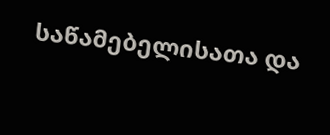საწამებელისათა და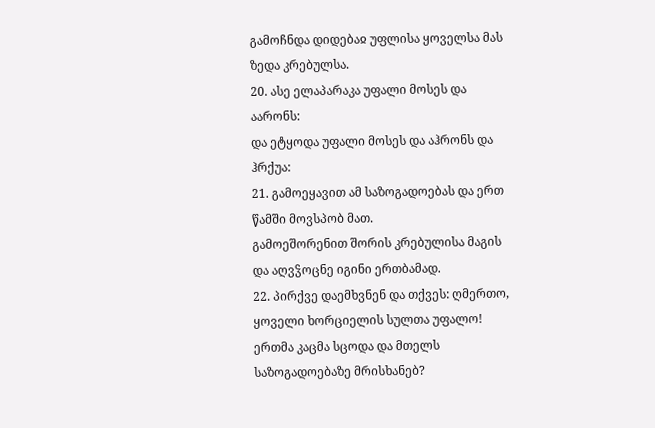გამოჩნდა დიდებაჲ უფლისა ყოველსა მას ზედა კრებულსა.
20. ასე ელაპარაკა უფალი მოსეს და აარონს:
და ეტყოდა უფალი მოსეს და აჰრონს და ჰრქუა:
21. გამოეყავით ამ საზოგადოებას და ერთ წამში მოვსპობ მათ.
გამოეშორენით შორის კრებულისა მაგის და აღვჴოცნე იგინი ერთბამად.
22. პირქვე დაემხვნენ და თქვეს: ღმერთო, ყოველი ხორციელის სულთა უფალო! ერთმა კაცმა სცოდა და მთელს საზოგადოებაზე მრისხანებ?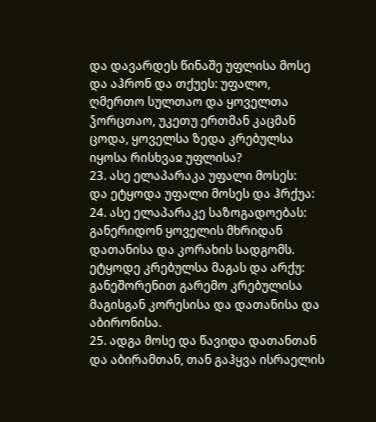და დავარდეს წინაშე უფლისა მოსე და აჰრონ და თქუეს: უფალო, ღმერთო სულთაო და ყოველთა ჴორცთაო, უკეთუ ერთმან კაცმან ცოდა, ყოველსა ზედა კრებულსა იყოსა რისხვაჲ უფლისა?
23. ასე ელაპარაკა უფალი მოსეს:
და ეტყოდა უფალი მოსეს და ჰრქუა:
24. ასე ელაპარაკე საზოგადოებას: განერიდონ ყოველის მხრიდან დათანისა და კორახის სადგომს.
ეტყოდე კრებულსა მაგას და არქუ: განეშორენით გარემო კრებულისა მაგისგან კორესისა და დათანისა და აბირონისა.
25. ადგა მოსე და წავიდა დათანთან და აბირამთან, თან გაჰყვა ისრაელის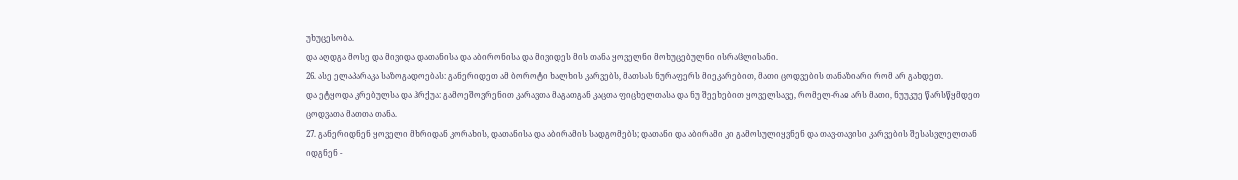უხუცესობა.
და აღდგა მოსე და მივიდა დათანისა და აბირონისა და მივიდეს მის თანა ყოველნი მოხუცებულნი ისრაჱლისანი.
26. ასე ელაპარაკა საზოგადოებას: განერიდეთ ამ ბოროტი ხალხის კარვებს, მათსას ნურაფერს მიეკარებით, მათი ცოდვების თანაზიარი რომ არ გახდეთ.
და ეტყოდა კრებულსა და ჰრქუა: გამოეშოვრენით კარავთა მაგათგან კაცთა ფიცხელთასა და ნუ შეეხებით ყოველსავე, რომელ-რაჲ არს მათი, ნუუკუე წარსწყმდეთ ცოდვათა მათთა თანა.
27. განერიდნენ ყოველი მხრიდან კორახის, დათანისა და აბირამის სადგომებს; დათანი და აბირამი კი გამოსულიყვნენ და თავ-თავისი კარვების შესასვლელთან იდგნენ -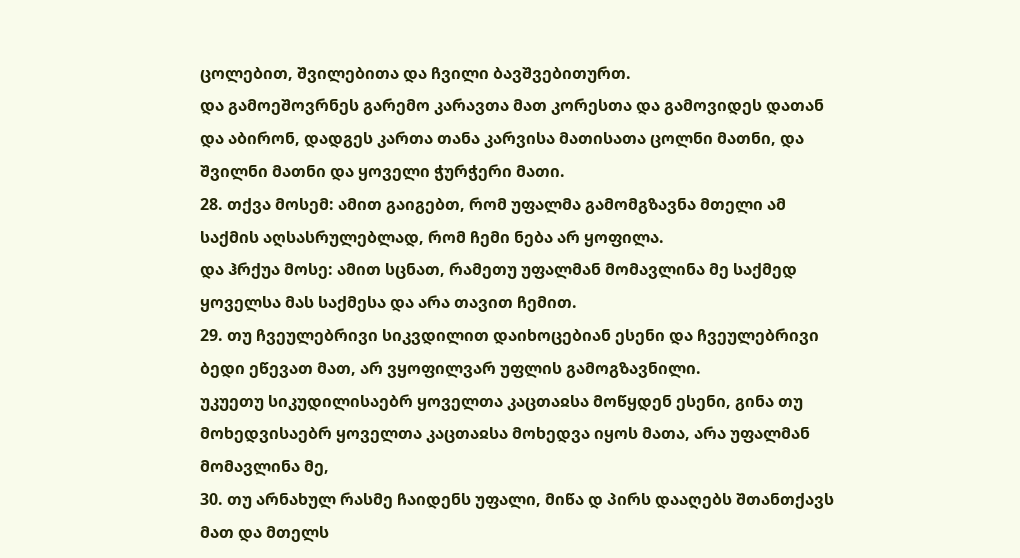ცოლებით, შვილებითა და ჩვილი ბავშვებითურთ.
და გამოეშოვრნეს გარემო კარავთა მათ კორესთა და გამოვიდეს დათან და აბირონ, დადგეს კართა თანა კარვისა მათისათა ცოლნი მათნი, და შვილნი მათნი და ყოველი ჭურჭერი მათი.
28. თქვა მოსემ: ამით გაიგებთ, რომ უფალმა გამომგზავნა მთელი ამ საქმის აღსასრულებლად, რომ ჩემი ნება არ ყოფილა.
და ჰრქუა მოსე: ამით სცნათ, რამეთუ უფალმან მომავლინა მე საქმედ ყოველსა მას საქმესა და არა თავით ჩემით.
29. თუ ჩვეულებრივი სიკვდილით დაიხოცებიან ესენი და ჩვეულებრივი ბედი ეწევათ მათ, არ ვყოფილვარ უფლის გამოგზავნილი.
უკუეთუ სიკუდილისაებრ ყოველთა კაცთაჲსა მოწყდენ ესენი, გინა თუ მოხედვისაებრ ყოველთა კაცთაჲსა მოხედვა იყოს მათა, არა უფალმან მომავლინა მე,
30. თუ არნახულ რასმე ჩაიდენს უფალი, მიწა დ პირს დააღებს შთანთქავს მათ და მთელს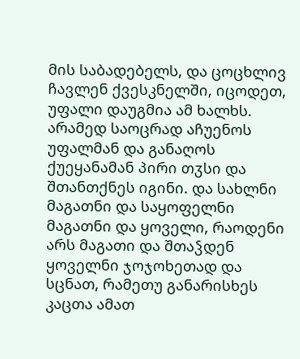მის საბადებელს, და ცოცხლივ ჩავლენ ქვესკნელში, იცოდეთ, უფალი დაუგმია ამ ხალხს.
არამედ საოცრად აჩუენოს უფალმან და განაღოს ქუეყანამან პირი თჳსი და შთანთქნეს იგინი. და სახლნი მაგათნი და საყოფელნი მაგათნი და ყოველი, რაოდენი არს მაგათი და შთაჴდენ ყოველნი ჯოჯოხეთად და სცნათ, რამეთუ განარისხეს კაცთა ამათ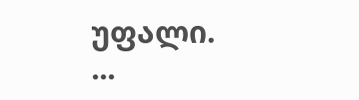უფალი.
...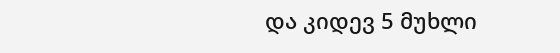და კიდევ 5 მუხლი